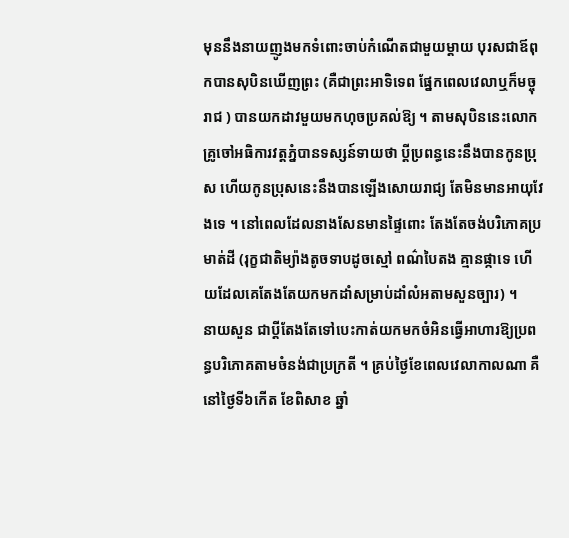មុននឹងនាយញូងមកទំពោះចាប់កំណើតជាមួយម្តាយ បុរសជាឪពុកបានសុបិនឃើញព្រះ (គឺជាព្រះអាទិទេព ផ្នែកពេលវេលាឬក៏មច្ចុរាជ ) បានយកដាវមួយមកហុចប្រគល់ឱ្យ ។ តាមសុបិននេះលោកគ្រូចៅអធិការវត្តភ្នំបានទស្សន៍ទាយថា ប្តីប្រពន្ធនេះនឹងបានកូនប្រុស ហើយកូនប្រុសនេះនឹងបានឡើងសោយរាជ្យ តែមិនមានអាយុវែងទេ ។ នៅពេលដែលនាងសែនមានផ្ទៃពោះ តែងតែចង់បរិភោគប្រមាត់ដី (រុក្ខជាតិម្យ៉ាងតូចទាបដូចស្មៅ ពណ៌បៃតង គ្មានផ្កាទេ ហើយដែលគេតែងតែយកមកដាំសម្រាប់ដាំលំអតាមសួនច្បារ) ។
នាយសួន ជាប្តីតែងតែទៅបេះកាត់យកមកចំអិនធ្វើអាហារឱ្យប្រពន្ធបរិភោគតាមចំនង់ជាប្រក្រតី ។ គ្រប់ថ្ងៃខែពេលវេលាកាលណា គឺនៅថ្ងៃទី៦កើត ខែពិសាខ ឆ្នាំ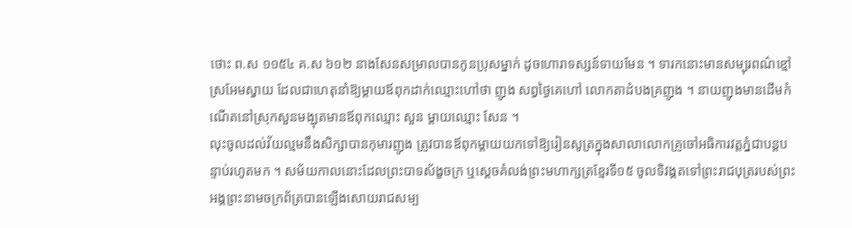ថោះ ព.ស ១១៥៤ គ.ស ៦១២ នាងសែនសម្រាលបានកូនប្រុសម្នាក់ ដូចហោរាទស្សន៍ទាយមែន ។ ទារកនោះមានសម្បុរពណ៌ខ្មៅស្រអែមស្វាយ ដែលជាហេតុនាំឱ្យម្តាយឪពុកដាក់ឈ្មោះហៅថា ញូង សព្វថ្ងៃគេហៅ លោកតាដំបងគ្រញូង ។ នាយញូងមានដើមកំណើតនៅស្រុកសួនមង្ឃុតមានឪពុកឈ្មោះ សួន ម្តាយឈ្មោះ សែន ។
លុះចូលដល់វ័យល្មមនឹងសិក្សាបានកុមារញូង ត្រូវបានឪពុកម្តាយយកទៅឱ្យរៀនសូត្រក្នុងសាលាលោកគ្រូចៅអធិការវត្តភ្នំជាបន្តបន្ទាប់រហូតមក ។ សម័យកាលនោះដែលព្រះបាទស័ង្ខចក្រ ឬស្តេចគំលង់ព្រះមហាក្សត្រខ្មែរទី១៥ ចូលទិវង្គតទៅព្រះរាជបុត្ររបស់ព្រះអង្គព្រះនាមចក្រព័ត្របានឡើងសោយរាជសម្ប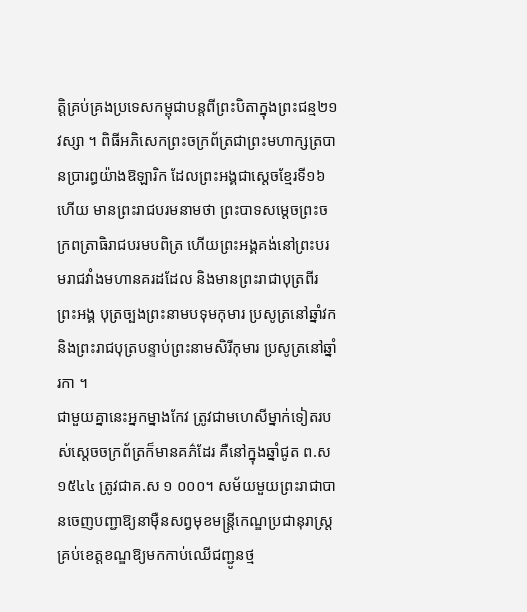តិ្តគ្រប់គ្រងប្រទេសកម្ពុជាបន្តពីព្រះបិតាក្នុងព្រះជន្ម២១វស្សា ។ ពិធីអភិសេកព្រះចក្រព័ត្រជាព្រះមហាក្សត្របានប្រារព្ធយ៉ាងឱឡារិក ដែលព្រះអង្គជាស្តេចខ្មែរទី១៦ហើយ មានព្រះរាជបរមនាមថា ព្រះបាទសម្តេចព្រះចក្រពត្រាធិរាជបរមបពិត្រ ហើយព្រះអង្គគង់នៅព្រះបរមរាជវាំងមហានគរដដែល និងមានព្រះរាជាបុត្រពីរព្រះអង្គ បុត្រច្បងព្រះនាមបទុមកុមារ ប្រសូត្រនៅឆ្នាំវក និងព្រះរាជបុត្របន្ទាប់ព្រះនាមសិរីកុមារ ប្រសូត្រនៅឆ្នាំរកា ។
ជាមួយគ្នានេះអ្នកម្នាងកែវ ត្រូវជាមហេសីម្នាក់ទៀតរបស់ស្តេចចក្រព័ត្រក៏មានគភ៌ដែរ គឺនៅក្នុងឆ្នាំជូត ព.ស ១៥៤៤ ត្រូវជាគ.ស ១ ០០០។ សម័យមួយព្រះរាជាបានចេញបញ្ជាឱ្យនាម៉ឺនសព្វមុខមន្ត្រីកេណ្ឌប្រជានុរាស្ត្រគ្រប់ខេត្តខណ្ឌឱ្យមកកាប់ឈើជញ្ជូនថ្ម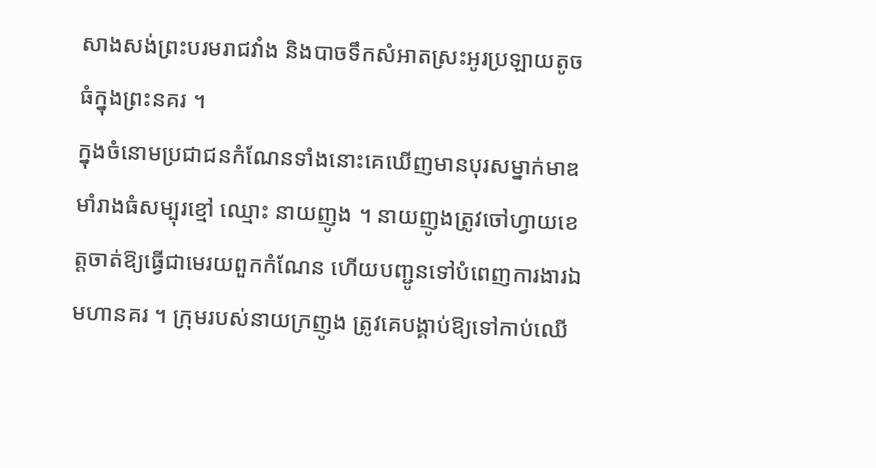សាងសង់ព្រះបរមរាជវាំង និងបាចទឹកសំអាតស្រះអូរប្រឡាយតូចធំក្នុងព្រះនគរ ។
ក្នុងចំនោមប្រជាជនកំណែនទាំងនោះគេឃើញមានបុរសម្នាក់មាឌមាំរាងធំសម្បុរខ្មៅ ឈ្មោះ នាយញូង ។ នាយញូងត្រូវចៅហ្វាយខេត្តចាត់ឱ្យធ្វើជាមេរយពួកកំណែន ហើយបញ្ជូនទៅបំពេញការងារឯមហានគរ ។ ក្រុមរបស់នាយក្រញូង ត្រូវគេបង្គាប់ឱ្យទៅកាប់ឈើ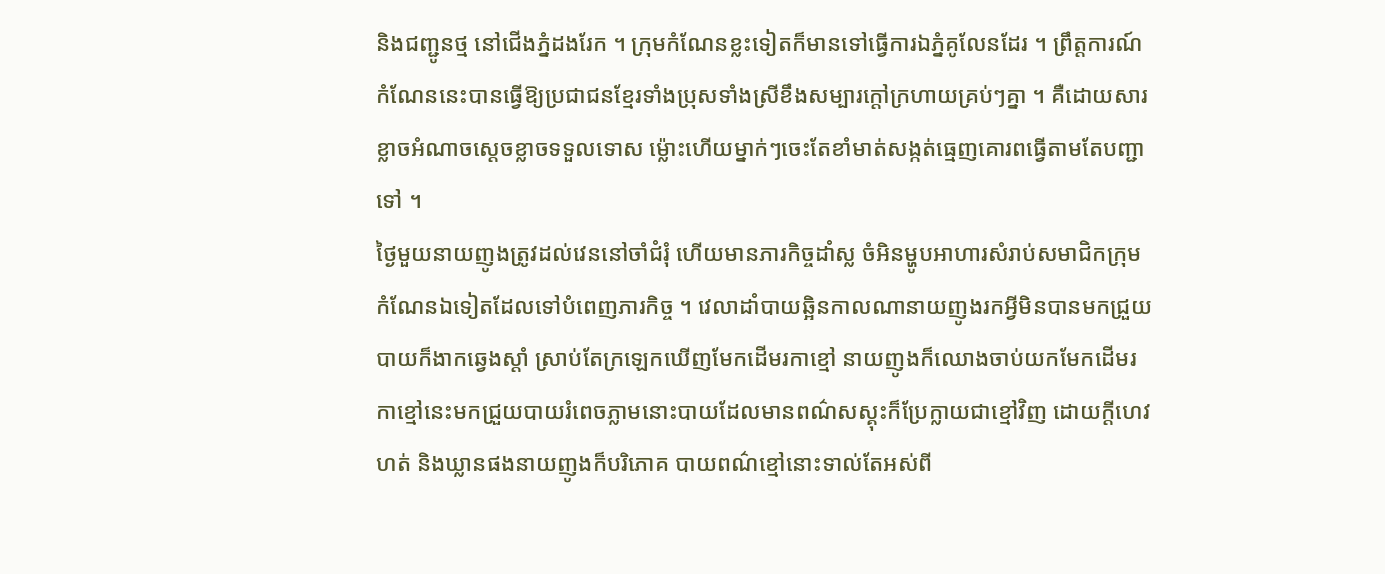និងជញ្ជូនថ្ម នៅជើងភ្នំដងរែក ។ ក្រុមកំណែនខ្លះទៀតក៏មានទៅធ្វើការឯភ្នំគូលែនដែរ ។ ព្រឹត្តការណ៍កំណែននេះបានធ្វើឱ្យប្រជាជនខ្មែរទាំងប្រុសទាំងស្រីខឹងសម្បារក្តៅក្រហាយគ្រប់ៗគ្នា ។ គឺដោយសារខ្លាចអំណាចស្តេចខ្លាចទទួលទោស ម្ល៉ោះហើយម្នាក់ៗចេះតែខាំមាត់សង្កត់ធ្មេញគោរពធ្វើតាមតែបញ្ជាទៅ ។
ថ្ងៃមួយនាយញូងត្រូវដល់វេននៅចាំជំរុំ ហើយមានភារកិច្ចដាំស្ល ចំអិនម្ហូបអាហារសំរាប់សមាជិកក្រុមកំណែនឯទៀតដែលទៅបំពេញភារកិច្ច ។ វេលាដាំបាយឆ្អិនកាលណានាយញូងរកអ្វីមិនបានមកជ្រួយបាយក៏ងាកឆ្វេងស្តាំ ស្រាប់តែក្រឡេកឃើញមែកដើមរកាខ្មៅ នាយញូងក៏ឈោងចាប់យកមែកដើមរកាខ្មៅនេះមកជ្រួយបាយរំពេចភ្លាមនោះបាយដែលមានពណ៌សស្គុះក៏ប្រែក្លាយជាខ្មៅវិញ ដោយក្តីហេវហត់ និងឃ្លានផងនាយញូងក៏បរិភោគ បាយពណ៌ខ្មៅនោះទាល់តែអស់ពី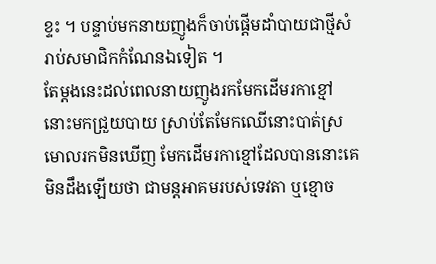ខ្ទះ ។ បន្ទាប់មកនាយញូងក៏ចាប់ផ្តើមដាំបាយជាថ្មីសំរាប់សមាជិកកំណែនឯទៀត ។
តែម្តងនេះដល់ពេលនាយញូងរកមែកដើមរកាខ្មៅនោះមកជ្រួយបាយ ស្រាប់តែមែកឈើនោះបាត់ស្រមោលរកមិនឃើញ មែកដើមរកាខ្មៅដែលបាននោះគេមិនដឹងឡើយថា ជាមន្តអាគមរបស់ទេវតា ឬខ្មោច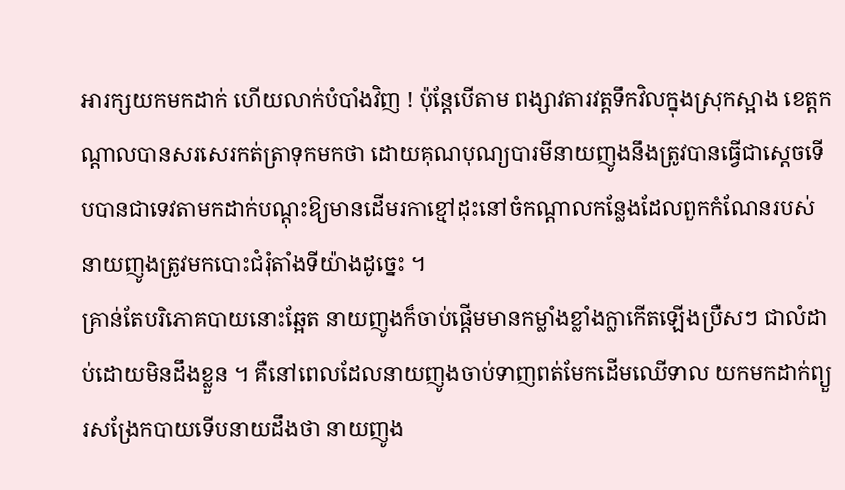អារក្សយកមកដាក់ ហើយលាក់បំបាំងវិញ ! ប៉ុន្តែបើតាម ពង្សាវតារវត្តទឹកវិលក្នុងស្រុកស្អាង ខេត្តកណ្តាលបានសរសេរកត់ត្រាទុកមកថា ដោយគុណបុណ្យបារមីនាយញូងនឹងត្រូវបានធ្វើជាស្តេចទើបបានជាទេវតាមកដាក់បណ្តុះឱ្យមានដើមរកាខ្មៅដុះនៅចំកណ្តាលកន្លែងដែលពួកកំណែនរបស់នាយញូងត្រូវមកបោះជំរុំតាំងទីយ៉ាងដូច្នេះ ។
គ្រាន់តែបរិភោគបាយនោះឆ្អែត នាយញូងក៏ចាប់ផ្តើមមានកម្លាំងខ្លាំងក្លាកើតឡើងប្រឺសៗ ជាលំដាប់ដោយមិនដឹងខ្លួន ។ គឺនៅពេលដែលនាយញូងចាប់ទាញពត់មែកដើមឈើទាល យកមកដាក់ព្យួរសង្រែកបាយទើបនាយដឹងថា នាយញូង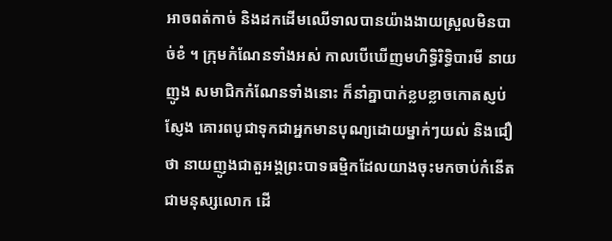អាចពត់កាច់ និងដកដើមឈើទាលបានយ៉ាងងាយស្រួលមិនបាច់ខំ ។ ក្រុមកំណែនទាំងអស់ កាលបើឃើញមហិទ្ធិរិទ្ធិបារមី នាយញូង សមាជិកកំណែនទាំងនោះ ក៏នាំគ្នាបាក់ខ្លបខ្លាចកោតស្ញប់ស្ញែង គោរពបូជាទុកជាអ្នកមានបុណ្យដោយម្នាក់ៗយល់ និងជឿថា នាយញូងជាតួអង្គព្រះបាទធម្មិកដែលយាងចុះមកចាប់កំនើតជាមនុស្សលោក ដើ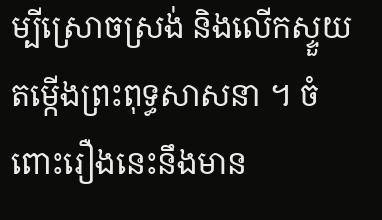ម្បីស្រោចស្រង់ និងលើកស្ទួយតម្កើងព្រះពុទ្ធសាសនា ។ ចំពោះរឿងនេះនឹងមាន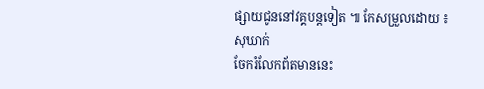ផ្សាយជូននៅវគ្គបន្តទៀត ៕ កែសម្រួលដោយ ៖សុឃាក់
ចែករំលែកព័តមាននេះ